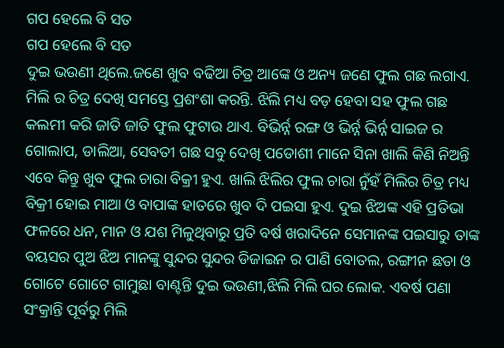ଗପ ହେଲେ ବି ସତ
ଗପ ହେଲେ ବି ସତ
ଦୁଇ ଭଉଣୀ ଥିଲେ.ଜଣେ ଖୁବ ବଢିଆ ଚିତ୍ର ଆଙ୍କେ ଓ ଅନ୍ୟ ଜଣେ ଫୁଲ ଗଛ ଲଗାଏ. ମିଲି ର ଚିତ୍ର ଦେଖି ସମସ୍ତେ ପ୍ରଶଂଶା କରନ୍ତି. ଝିଲି ମଧ୍ୟ ବଡ଼ ହେବା ସହ ଫୁଲ ଗଛ କଲମୀ କରି ଜାତି ଜାତି ଫୁଲ ଫୁଟାଉ ଥାଏ. ବିଭିର୍ନ୍ନ ରଙ୍ଗ ଓ ଭିର୍ନ୍ନ ଭିର୍ନ୍ନ ସାଇଜ ର ଗୋଲାପ, ଡାଲିଆ, ସେବତୀ ଗଛ ସବୁ ଦେଖି ପଡୋଶୀ ମାନେ ସିନା ଖାଲି କିଣି ନିଅନ୍ତି ଏବେ କିନ୍ତୁ ଖୁବ ଫୁଲ ଚାରା ବିକ୍ରୀ ହୁଏ. ଖାଲି ଝିଲିର ଫୁଲ ଚାରା ନୁଁହଁ ମିଲିର ଚିତ୍ର ମଧ୍ୟ ବିକ୍ରୀ ହୋଇ ମାଆ ଓ ବାପାଙ୍କ ହାତରେ ଖୁବ ଦି ପଇସା ହୁଏ. ଦୁଇ ଝିଅଙ୍କ ଏହି ପ୍ରତିଭା ଫଳରେ ଧନ, ମାନ ଓ ଯଶ ମିଳୁଥିବାରୁ ପ୍ରତି ବର୍ଷ ଖରାଦିନେ ସେମାନଙ୍କ ପଇସାରୁ ତାଙ୍କ ବୟସର ପୁଅ ଝିଅ ମାନଙ୍କୁ ସୁନ୍ଦର ସୁନ୍ଦର ଡିଜାଇନ ର ପାଣି ବୋତଲ, ରଙ୍ଗୀନ ଛତା ଓ ଗୋଟେ ଗୋଟେ ଗାମୁଛା ବାଣ୍ଟନ୍ତି ଦୁଇ ଭଉଣୀ,ଝିଲି ମିଲି ଘର ଲୋକ. ଏବର୍ଷ ପଣା ସଂକ୍ରାନ୍ତି ପୂର୍ବରୁ ମିଲି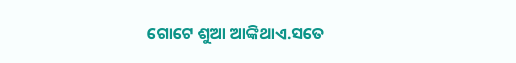ଗୋଟେ ଶୁଆ ଆଙ୍କିଥାଏ.ସତେ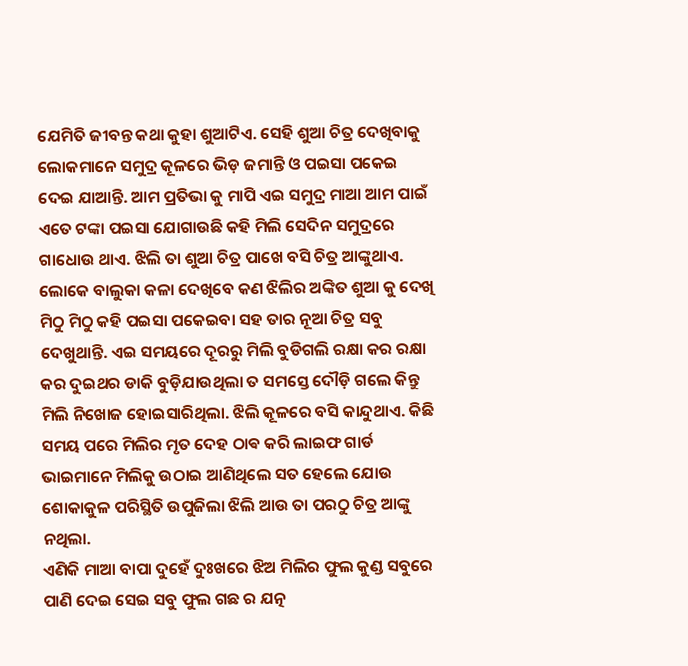ଯେମିତି ଜୀବନ୍ତ କଥା କୁହା ଶୁଆଟିଏ. ସେହି ଶୁଆ ଚିତ୍ର ଦେଖିବାକୁ ଲୋକମାନେ ସମୁଦ୍ର କୂଳରେ ଭିଡ଼ ଜମାନ୍ତି ଓ ପଇସା ପକେଇ ଦେଇ ଯାଆନ୍ତି. ଆମ ପ୍ରତିଭା କୁ ମାପି ଏଇ ସମୁଦ୍ର ମାଆ ଆମ ପାଇଁ ଏତେ ଟଙ୍କା ପଇସା ଯୋଗାଉଛି କହି ମିଲି ସେଦିନ ସମୁଦ୍ରରେ ଗାଧୋଉ ଥାଏ. ଝିଲି ତା ଶୁଆ ଚିତ୍ର ପାଖେ ବସି ଚିତ୍ର ଆଙ୍କୁଥାଏ. ଲୋକେ ବାଲୁକା କଳା ଦେଖିବେ କଣ ଝିଲିର ଅଙ୍କିତ ଶୁଆ କୁ ଦେଖି ମିଠୁ ମିଠୁ କହି ପଇସା ପକେଇବା ସହ ତାର ନୂଆ ଚିତ୍ର ସବୁ ଦେଖୁଥାନ୍ତି. ଏଇ ସମୟରେ ଦୂରରୁ ମିଲି ବୁଡିଗଲି ରକ୍ଷା କର ରକ୍ଷା କର ଦୁଇଥର ଡାକି ବୁଡ଼ିଯାଉଥିଲା ତ ସମସ୍ତେ ଦୌଡ଼ି ଗଲେ କିନ୍ତୁ ମିଲି ନିଖୋଜ ହୋଇସାରିଥିଲା. ଝିଲି କୂଳରେ ବସି କାନ୍ଦୁଥାଏ. କିଛି ସମୟ ପରେ ମିଲିର ମୃତ ଦେହ ଠାଵ କରି ଲାଇଫ ଗାର୍ଡ ଭାଇମାନେ ମିଲିକୁ ଉଠାଇ ଆଣିଥିଲେ ସତ ହେଲେ ଯୋଉ ଶୋକାକୁଳ ପରିସ୍ଥିତି ଉପୁଜିଲା ଝିଲି ଆଉ ତା ପରଠୁ ଚିତ୍ର ଆଙ୍କୁ ନଥିଲା.
ଏଣିକି ମାଆ ବାପା ଦୁହେଁ ଦୁଃଖରେ ଝିଅ ମିଲିର ଫୁଲ କୁଣ୍ଡ ସବୁରେ ପାଣି ଦେଇ ସେଇ ସବୁ ଫୁଲ ଗଛ ର ଯତ୍ନ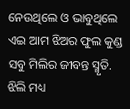ନେଉଥିଲେ ଓ ଭାବୁଥିଲେ ଏଇ ଆମ ଝିଅର ଫୁଲ କୁଣ୍ଡ ସବୁ ମିଲିର ଜୀବନ୍ତ ସ୍ମୃତି. ଝିଲି ମଧ୍ୟ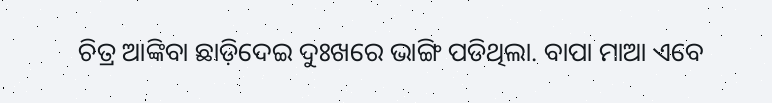ଚିତ୍ର ଆଙ୍କିବା ଛାଡ଼ିଦେଇ ଦୁଃଖରେ ଭାଙ୍ଗି ପଡିଥିଲା. ବାପା ମାଆ ଏବେ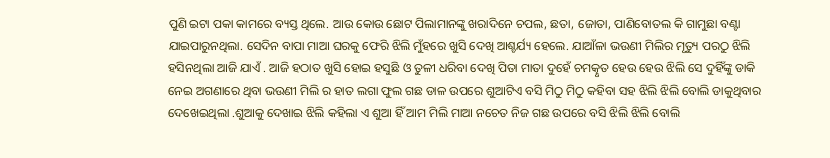ପୁଣି ଇଟା ପକା କାମରେ ବ୍ୟସ୍ତ ଥିଲେ. ଆଉ କୋଉ ଛୋଟ ପିଲାମାନଙ୍କୁ ଖରାଦିନେ ଚପଲ, ଛତା, ଜୋତା, ପାଣିବୋତଲ କି ଗାମୁଛା ବଣ୍ଟା ଯାଇପାରୁନଥିଲା. ସେଦିନ ବାପା ମାଆ ଘରକୁ ଫେରି ଝିଲି ମୁଁହରେ ଖୁସି ଦେଖି ଆଶ୍ଚର୍ଯ୍ୟ ହେଲେ. ଯାଆଁଳା ଭଉଣୀ ମିଲିର ମୃତ୍ୟୁ ପରଠୁ ଝିଲି ହସିନଥିଲା ଆଜି ଯାଏଁ . ଆଜି ହଠାତ ଖୁସି ହୋଇ ହସୁଛି ଓ ତୁଳୀ ଧରିବା ଦେଖି ପିତା ମାତା ଦୁହେଁ ଚମତ୍କୃତ ହେଉ ହେଉ ଝିଲି ସେ ଦୁହିଁଙ୍କୁ ଡାକି ନେଇ ଅଗଣାରେ ଥିବା ଭଉଣୀ ମିଲି ର ହାତ ଲଗା ଫୁଲ ଗଛ ଡାଳ ଉପରେ ଶୁଆଟିଏ ବସି ମିଠୁ ମିଠୁ କହିବା ସହ ଝିଲି ଝିଲି ବୋଲି ଡାକୁଥିବାର ଦେଖେଇଥିଲା .ଶୁଆକୁ ଦେଖାଇ ଝିଲି କହିଲା ଏ ଶୁଆ ହିଁ ଆମ ମିଲି ମାଆ ନଚେତ ନିଜ ଗଛ ଉପରେ ବସି ଝିଲି ଝିଲି ବୋଲି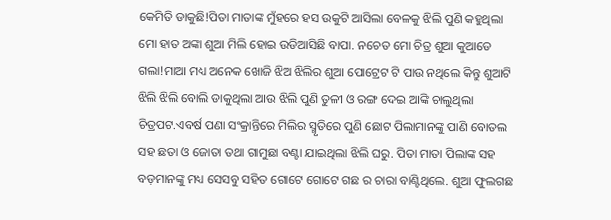କେମିତି ଡାକୁଛି!ପିତା ମାତାଙ୍କ ମୁଁହରେ ହସ ଉକୁଟି ଆସିଲା ବେଳକୁ ଝିଲି ପୁଣି କହୁଥିଲା ମୋ ହାତ ଅଙ୍କା ଶୁଆ ମିଲି ହୋଇ ଉଡିଆସିଛି ବାପା. ନଚେତ ମୋ ଚିତ୍ର ଶୁଆ କୁଆଡେ ଗଲା!ମାଆ ମଧ୍ୟ ଅନେକ ଖୋଜି ଝିଅ ଝିଲିର ଶୁଆ ପୋଟ୍ରେଟ ଟି ପାଉ ନଥିଲେ କିନ୍ତୁ ଶୁଆଟି ଝିଲି ଝିଲି ବୋଲି ଡାକୁଥିଲା ଆଉ ଝିଲି ପୁଣି ତୁଳୀ ଓ ରଙ୍ଗ ଦେଇ ଆଙ୍କି ଚାଲୁଥିଲା ଚିତ୍ରପଟ.ଏବର୍ଷ ପଣା ସଂକ୍ରାନ୍ତିରେ ମିଲିର ସ୍ମୃତିରେ ପୁଣି ଛୋଟ ପିଲାମାନଙ୍କୁ ପାଣି ବୋତଲ ସହ ଛତା ଓ ଜୋତା ତଥା ଗାମୁଛା ବଣ୍ଟା ଯାଇଥିଲା ଝିଲି ଘରୁ. ପିତା ମାତା ପିଲାଙ୍କ ସହ ବଡ଼ମାନଙ୍କୁ ମଧ୍ୟ ସେସବୁ ସହିତ ଗୋଟେ ଗୋଟେ ଗଛ ର ଚାରା ବାଣ୍ଟିଥିଲେ. ଶୁଆ ଫୁଲଗଛ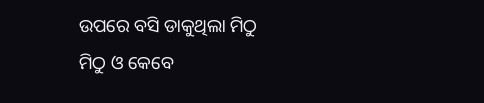ଉପରେ ବସି ଡାକୁଥିଲା ମିଠୁ ମିଠୁ ଓ କେବେ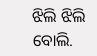ଝିଲି ଝିଲି ବୋଲି.